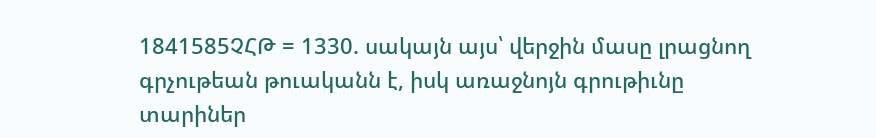1841585ՉՀԹ = 1330. սակայն այս՝ վերջին մասը լրացնող գրչութեան թուականն է, իսկ առաջնոյն գրութիւնը տարիներ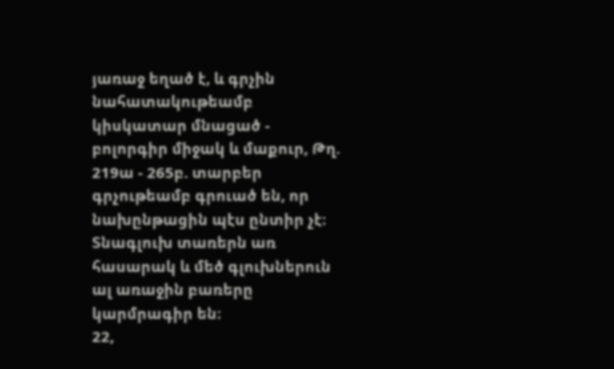յառաջ եղած է, և գրչին նահատակութեամբ կիսկատար մնացած -
բոլորգիր միջակ և մաքուր, Թղ. 219ա - 265բ. տարբեր գրչութեամբ գրուած են, որ նախընթացին պէս ընտիր չէ։ Տնագլուխ տառերն առ հասարակ և մեծ գլուխներուն ալ առաջին բառերը կարմրագիր են։
22,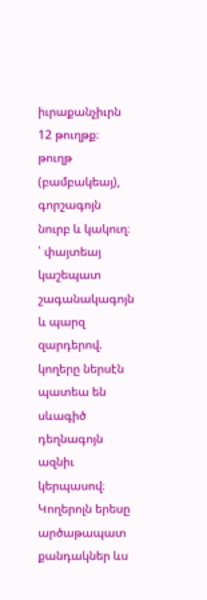իւրաքանչիւրն 12 թուղթք։
թուղթ (բամբակեայ), գորշագոյն նուրբ և կակուղ։
՝ փայտեայ կաշեպատ շագանակագոյն և պարզ զարդերով. կողերը ներսէն պատեա են սևագիծ դեղնագոյն ազնիւ կերպասով։ Կողերոլն երեսը արծաթապատ քանդակներ ևս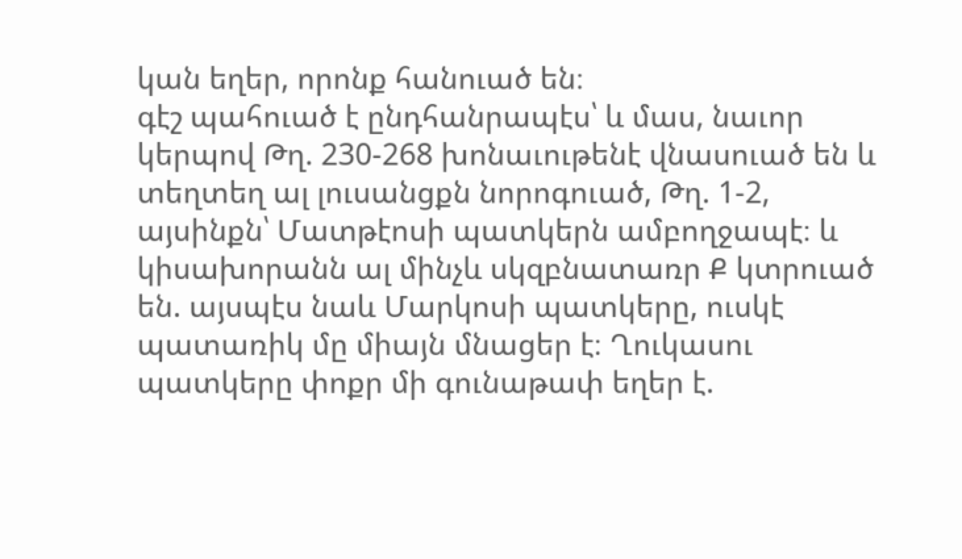կան եղեր, որոնք հանուած են։
գէշ պահուած է ընդհանրապէս՝ և մաս, նաւոր կերպով Թղ. 230-268 խոնաւութենէ վնասուած են և տեղտեղ ալ լուսանցքն նորոգուած, Թղ. 1-2, այսինքն՝ Մատթէոսի պատկերն ամբողջապէ։ և կիսախորանն ալ մինչև սկզբնատառր Ք կտրուած են. այսպէս նաև Մարկոսի պատկերը, ուսկէ պատառիկ մը միայն մնացեր է։ Ղուկասու պատկերը փոքր մի գունաթափ եղեր է.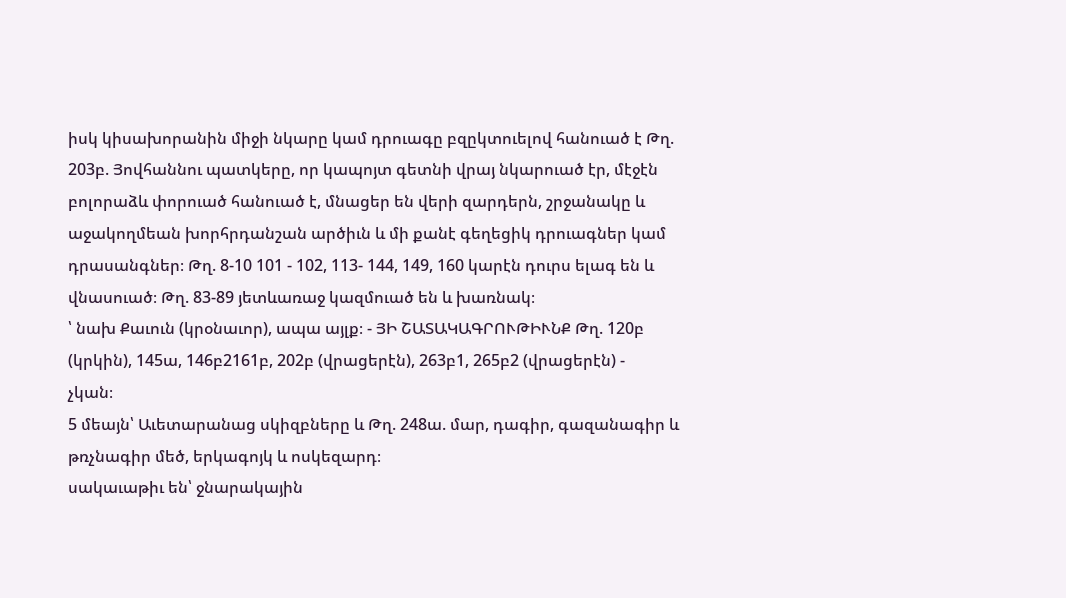իսկ կիսախորանին միջի նկարը կամ դրուագը բզըկտուելով հանուած է Թղ. 203բ. Յովհաննու պատկերը, որ կապոյտ գետնի վրայ նկարուած էր, մէջէն բոլորաձև փորուած հանուած է, մնացեր են վերի զարդերն, շրջանակը և աջակողմեան խորհրդանշան արծիւն և մի քանէ գեղեցիկ դրուագներ կամ դրասանգներ։ Թղ. 8-10 101 - 102, 113- 144, 149, 160 կարէն դուրս ելագ են և վնասուած։ Թղ. 83-89 յետևառաջ կազմուած են և խառնակ։
՝ նախ Քաւուն (կրօնաւոր), ապա այլք։ - ՅԻ ՇԱՏԱԿԱԳՐՈՒԹԻՒՆՔ Թղ. 120բ (կրկին), 145ա, 146բ2161բ, 202բ (վրացերէն), 263բ1, 265բ2 (վրացերէն) -
չկան։
5 մեայն՝ Աւետարանաց սկիզբները և Թղ. 248ա. մար, դագիր, գազանագիր և թռչնագիր մեծ, երկագոյկ և ոսկեզարդ։
սակաւաթիւ են՝ ջնարակային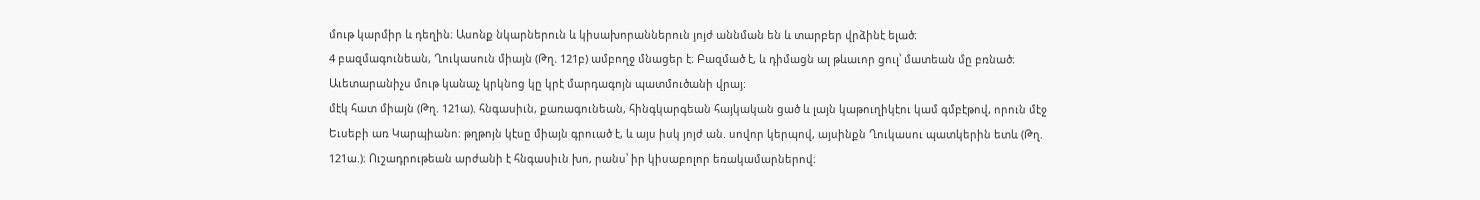մութ կարմիր և դեղին։ Ասոնք նկարներուն և կիսախորաններուն յոյժ աննման են և տարբեր վրձինէ ելած։
4 բազմագունեան, Ղուկասուն միայն (Թղ. 121բ) ամբողջ մնացեր է։ Բազմած է, և դիմացն ալ թևաւոր ցուլ՝ մատեան մը բռնած։ Աւետարանիչս մութ կանաչ կրկնոց կը կրէ մարդագոյն պատմուծանի վրայ։
մէկ հատ միայն (Թղ. 121ա). հնգասիւն, քառագունեան, հինգկարգեան հայկական ցած և լայն կաթուղիկէու կամ գմբէթով, որուն մէջ Եւսեբի առ Կարպիանո։ թղթոյն կէսը միայն գրուած է, և այս իսկ յոյժ ան. սովոր կերպով, այսինքն Ղուկասու պատկերին ետև (Թղ. 121ա.)։ Ուշադրութեան արժանի է հնգասիւն խո, րանս՝ իր կիսաբոլոր եռակամարներով։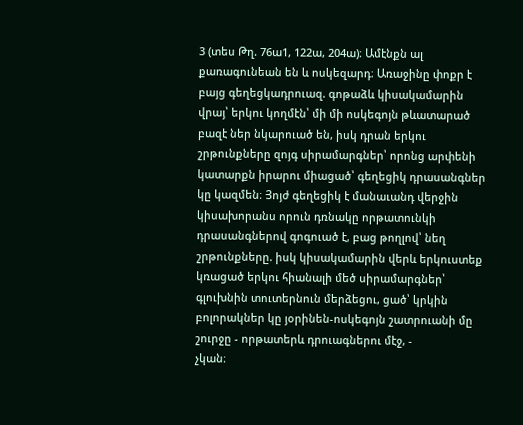3 (տես Թղ. 76ա1, 122ա, 204ա)։ Ամէնքն ալ քառագունեան են և ոսկեզարդ։ Առաջինը փոքր է բայց գեղեցկադրուազ. գոթաձև կիսակամարին վրայ՝ երկու կողմէն՝ մի մի ոսկեգոյն թևատարած բազէ ներ նկարուած են, իսկ դրան երկու շրթունքները զոյգ սիրամարգներ՝ որոնց արփենի կատարքն իրարու միացած՝ գեղեցիկ դրասանգներ կը կազմեն։ Յոյժ գեղեցիկ է մանաւանդ վերջին կիսախորանս որուն դռնակը որթատունկի դրասանգներով գոգուած է, բաց թողլով՝ նեղ շրթունքները. իսկ կիսակամարին վերև երկուստեք կռացած երկու հիանալի մեծ սիրամարգներ՝ գլուխնին տուտերնուն մերձեցու, ցած՝ կրկին բոլորակներ կը յօրինեն-ոսկեգոյն շատրուանի մը շուրջը - որթատերև դրուագներու մէջ, -
չկան։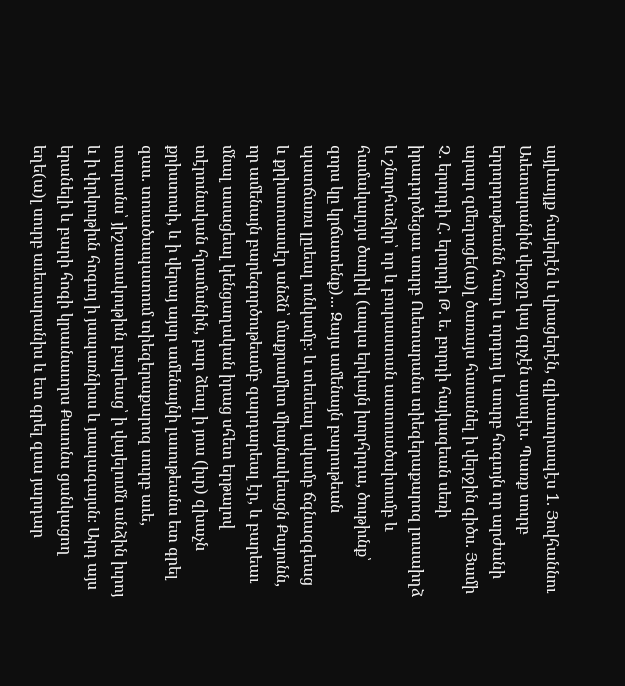այլևայլք հայերէն և վրացերէն, գլխաւորապէս 1. Յովհաննու Աւետարանին վերջը կայ գրչէն այսպէս. Պառք սուրբ երրորդութեանն հաւր և որդւոյ և սուրբ հոգւոյն որ արժանի արար զմեղուցե(ա)լ ծառայս հասանել ի վերջին գիծս. Յամի Չ. երորդի Հ. երորդի Թ. ե. բորդի հայկազեան սեռի իրադործեցաւ սուրբ Ուետարանս տիեզերաքարոզ լուսաիղձ և շնորհաձիր՝ որ և բուրաստան աստուածախումբ և համակալոյս ծաղիկ (ապա երկայն խորհրդա, ծութիւնք՝ զորս կը կրճատենք)... Զայս ամենայն բարութեան պատճառս լըւեալ ունկամբ։ և տեսեալ ակամբ ճգնազգեաց և քրիստոսասէր անձն՝ մաքրամիտ միայնակեացն Քայունն, որ ամենայն բարեգործութեամբ զարդարեալ էր, և բարեաւ մնալ ասացեալ կենցաղական իրաց սհետ երթալով տէրունական հրամանին, բար ձեալ ի յուս (իւր) զխաչն քրիստոսի, և ի վերայ այսր ամենայնի լաւութեանս ետ գրել զաս. տուածապատում տիեզերաքարոզ սուրբ աւե, տարանս՝ յիշատակութիւն բարեաց՝ ի վայելումն անձին իւրոյ և ի փրկութիւն հոգւոյ ի յապառնիսս և յապագայսն։ Արդ այս երանելի և բարի հոգի կրաւնաւորս Քաւունս ցանկացող եղե(ա)լ սուրբ աւետարանիս և ետ գրել զսա յարդար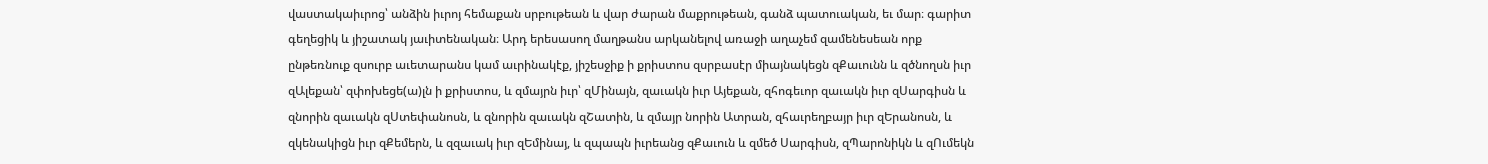վաստակաիւրոց՝ անձին իւրոյ հեմաքան սրբութեան և վար ժարան մաքրութեան, գանձ պատուական, եւ մար։ գարիտ գեղեցիկ և յիշատակ յաւիտենական։ Արդ երեսասող մաղթանս արկանելով առաջի աղաչեմ զամենեսեան որք ընթեռնուք զսուրբ աւետարանս կամ աւրինակէք, յիշեսջիք ի քրիստոս զսրբասէր միայնակեցն զՔաւունն և զծնողսն իւր զԱլեքան՝ զփոխեցե(ա)լն ի քրիստոս, և զմայրն իւր՝ զՄինայն, զաւակն իւր Այեքան, զհոգեւոր զաւակն իւր զՍարգիսն և զնորին զաւակն զՍտեփանոսն, և զնորին զաւակն զՇատին, և զմայր նորին Ատրան, զհաւրեղբայր իւր զԵրանոսն, և զկենակիցն իւր զՔեմերն, և զզաւակ իւր զԵմինայ, և զպապն իւրեանց զՔաւուն և զմեծ Սարգիսն, զՊարոնիկն և զՈւմեկն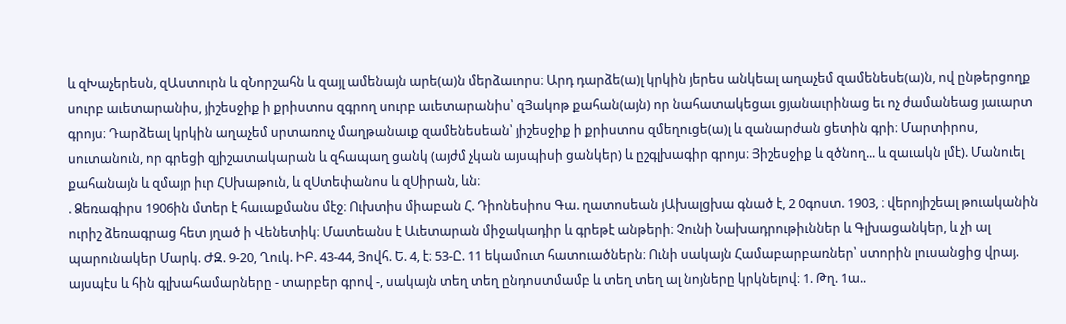և զԽաչերեսն, զԱստուրն և զՆորշահն և զայլ ամենայն արե(ա)ն մերձաւորս։ Արդ դարձե(ա)լ կրկին յերես անկեալ աղաչեմ զամենեսե(ա)ն, ով ընթերցողք սուրբ աւետարանիս, յիշեսջիք ի քրիստոս զգրող սուրբ աւետարանիս՝ զՅակոթ քահան(այն) որ նահատակեցաւ ցյանաւրինաց եւ ոչ ժամանեաց յաւարտ գրոյս։ Դարձեալ կրկին աղաչեմ սրտառուչ մաղթանաւք զամենեսեան՝ յիշեսջիք ի քրիստոս զմեղուցե(ա)լ և զանարժան ցետին գրի։ Մարտիրոս, սուտանուն, որ գրեցի զյիշատակարան և զհապաղ ցանկ (այժմ չկան այսպիսի ցանկեր) և ըշգլխագիր գրոյս։ Յիշեսջիք և զծնող... և զաւակն լմէ). Մանուել քահանայն և զմայր իւր ՀՍխաթուն, և զՍտեփանոս և զՍիրան, ևն։
. Ձեռագիրս 1906ին մտեր է հաւաքմանս մէջ։ Ուխտիս միաբան Հ. Դիոնեսիոս Գա. ղատոսեան յԱխալցխա գնած է, 2 0գոստ. 1903, ։ վերոյիշեալ թուականին ուրիշ ձեռագրաց հետ յղած ի Վենետիկ։ Մատեանս է Աւետարան միջակադիր և գրեթէ անթերի։ Չունի Նախադրութիւններ և Գլխացանկեր, և չի ալ պարունակեր Մարկ. ԺԶ. 9-20, Ղուկ. ԻԲ. 43-44, Յովհ. Ե. 4, է։ 53-Ը. 11 եկամուտ հատուածներն։ Ունի սակայն Համաբարբառներ՝ ստորին լուսանցից վրայ. այսպէս և հին գլխահամարները - տարբեր գրով -, սակայն տեղ տեղ ընդոստմամբ և տեղ տեղ ալ նոյները կրկնելով։ 1. Թղ. 1ա..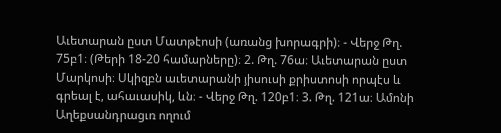Աւետարան ըստ Մատթէոսի (առանց խորագրի)։ - Վերջ Թղ. 75բ1։ (Թերի 18-20 համարները)։ 2. Թղ. 76ա։ Աւետարան ըստ Մարկոսի։ Սկիզբն աւետարանի յիսուսի քրիստոսի որպէս և գրեալ է, ահաւասիկ, ևն։ - Վերջ Թղ. 120բ1։ 3. Թղ. 121ա։ Ամոնի Աղեքսանդրացւռ ողում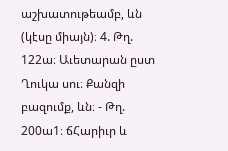աշխատութեամբ, ևն (կէսը միայն)։ 4. Թղ. 122ա։ Աւետարան ըստ Ղուկա սու։ Քանզի բազումք, ևն։ - Թղ. 200ա1։ ճՀարիւր և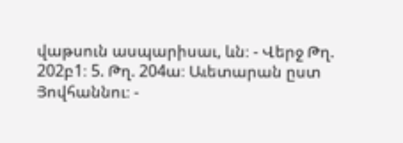վաթսուն ասպարիսաւ, ևն։ - Վերջ Թղ. 202բ1։ 5. Թղ. 204ա։ Աւետարան ըստ Յովհաննու։ -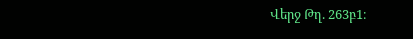Վերջ Թղ. 263բ1։